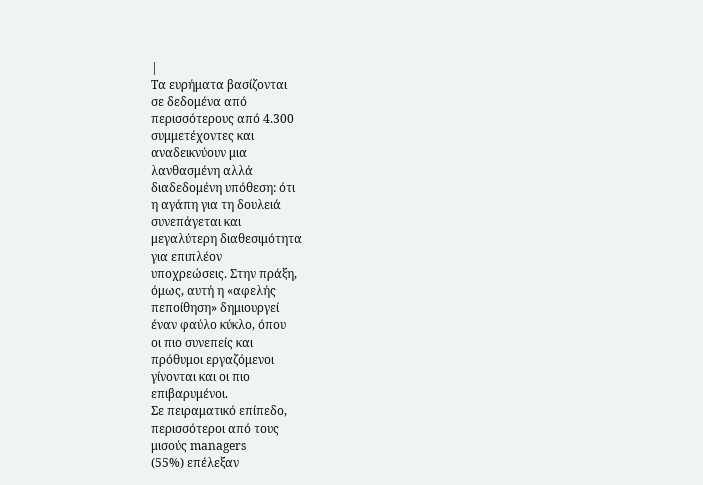|
Τα ευρήματα βασίζονται
σε δεδομένα από
περισσότερους από 4.300
συμμετέχοντες και
αναδεικνύουν μια
λανθασμένη αλλά
διαδεδομένη υπόθεση: ότι
η αγάπη για τη δουλειά
συνεπάγεται και
μεγαλύτερη διαθεσιμότητα
για επιπλέον
υποχρεώσεις. Στην πράξη,
όμως, αυτή η «αφελής
πεποίθηση» δημιουργεί
έναν φαύλο κύκλο, όπου
οι πιο συνεπείς και
πρόθυμοι εργαζόμενοι
γίνονται και οι πιο
επιβαρυμένοι.
Σε πειραματικό επίπεδο,
περισσότεροι από τους
μισούς managers
(55%) επέλεξαν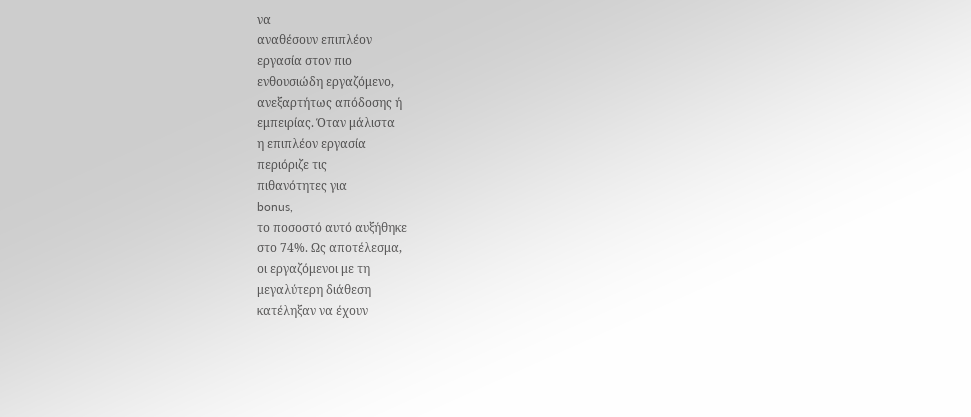να
αναθέσουν επιπλέον
εργασία στον πιο
ενθουσιώδη εργαζόμενο,
ανεξαρτήτως απόδοσης ή
εμπειρίας. Όταν μάλιστα
η επιπλέον εργασία
περιόριζε τις
πιθανότητες για
bonus,
το ποσοστό αυτό αυξήθηκε
στο 74%. Ως αποτέλεσμα,
οι εργαζόμενοι με τη
μεγαλύτερη διάθεση
κατέληξαν να έχουν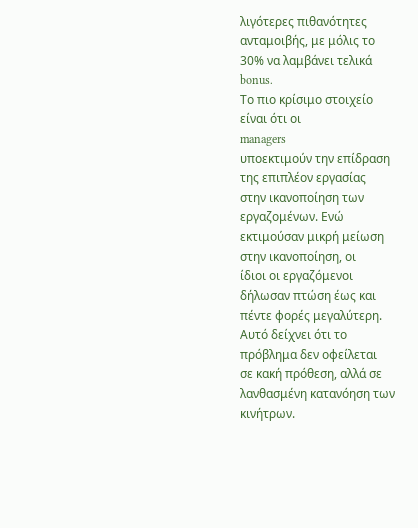λιγότερες πιθανότητες
ανταμοιβής, με μόλις το
30% να λαμβάνει τελικά
bonus.
Το πιο κρίσιμο στοιχείο
είναι ότι οι
managers
υποεκτιμούν την επίδραση
της επιπλέον εργασίας
στην ικανοποίηση των
εργαζομένων. Ενώ
εκτιμούσαν μικρή μείωση
στην ικανοποίηση, οι
ίδιοι οι εργαζόμενοι
δήλωσαν πτώση έως και
πέντε φορές μεγαλύτερη.
Αυτό δείχνει ότι το
πρόβλημα δεν οφείλεται
σε κακή πρόθεση, αλλά σε
λανθασμένη κατανόηση των
κινήτρων.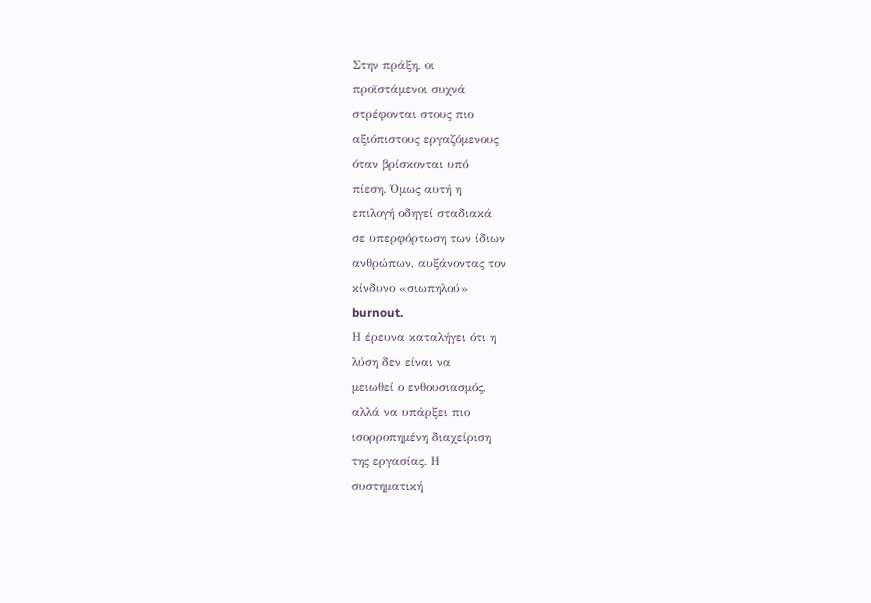Στην πράξη, οι
προϊστάμενοι συχνά
στρέφονται στους πιο
αξιόπιστους εργαζόμενους
όταν βρίσκονται υπό
πίεση. Όμως αυτή η
επιλογή οδηγεί σταδιακά
σε υπερφόρτωση των ίδιων
ανθρώπων, αυξάνοντας τον
κίνδυνο «σιωπηλού»
burnout.
Η έρευνα καταλήγει ότι η
λύση δεν είναι να
μειωθεί ο ενθουσιασμός,
αλλά να υπάρξει πιο
ισορροπημένη διαχείριση
της εργασίας. Η
συστηματική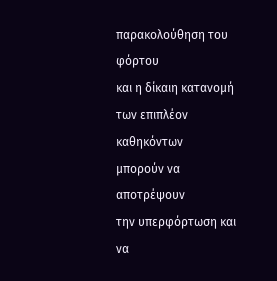παρακολούθηση του φόρτου
και η δίκαιη κατανομή
των επιπλέον καθηκόντων
μπορούν να αποτρέψουν
την υπερφόρτωση και να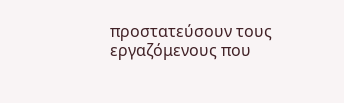προστατεύσουν τους
εργαζόμενους που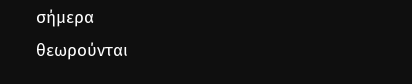σήμερα
θεωρούνται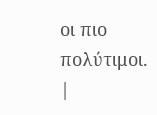οι πιο
πολύτιμοι.
|